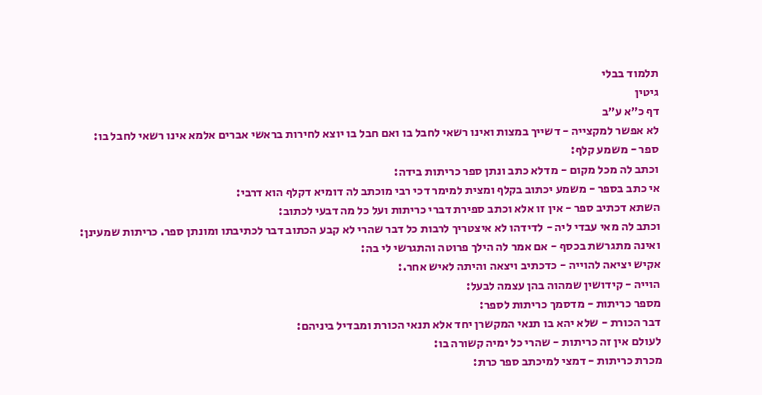תלמוד בבלי
גיטין
דף כ״א ע״ב
לא אפשר למקצייה - דשייך במצות ואינו רשאי לחבל בו ואם חבל בו יוצא לחירות בראשי אברים אלמא אינו רשאי לחבל בו:
ספר - משמע קלף:
וכתב לה מכל מקום - מדלא כתב ונתן ספר כריתות בידה:
אי כתב בספר - משמע יכתוב בקלף ומצית למימר דכי רבי מוכתב לה דומיא דקלף הוא דרבי:
השתא דכתיב ספר - אין זו אלא וכתב ספירת דברי כריתות ועל כל מה דבעי לכתוב:
וכתב לה מאי עבדי ליה - לדידהו לא איצטריך לרבות כל דבר שהרי לא קבע הכתוב דבר לכתיבתו ומונתן ספר. כריתות שמעינן:
ואינה מתגרשת בכסף - אם אמר לה הילך פרוטה והתגרשי לי בה:
אקיש יציאה להוייה - כדכתיב ויצאה והיתה לאיש אחר.:
הוייה - קידושין שמהוה בהן עצמה לבעל:
מספר כריתות - מדסמך כריתות לספר:
דבר הכורת - שלא יהא בו תנאי המקשרן יחד אלא תנאי הכורת ומבדיל ביניהם:
לעולם אין זה כריתות - שהרי כל ימיה קשורה בו:
מכרת כריתות - דמצי למיכתב ספר כרת: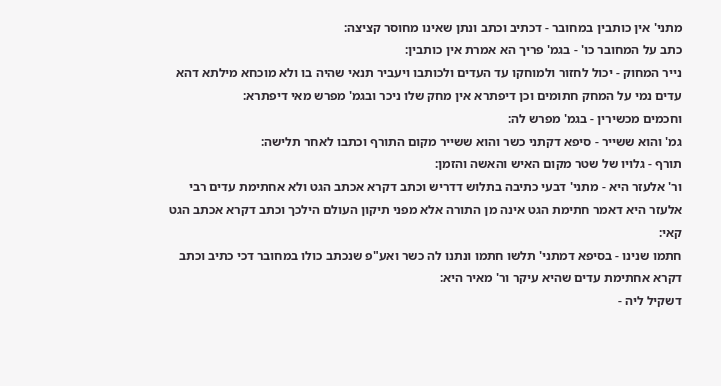מתני' אין כותבין במחובר - דכתיב וכתב ונתן שאינו מחוסר קציצה:
כתב על המחובר כו' - בגמ' פריך הא אמרת אין כותבין:
נייר המחוק - יכול לחזור ולמוחקו עד העדים ולכותבו ויעביר תנאי שהיה בו ולא מוכחא מילתא דהא עדים נמי על המחק חתומים וכן דיפתרא אין מחק שלו ניכר ובגמ' מפרש מאי דיפתרא:
וחכמים מכשירין - בגמ' מפרש לה:
גמ' והוא ששייר - סיפא דקתני כשר והוא ששייר מקום התורף וכתבו לאחר תלישה:
תורף - גלויו של שטר מקום האיש והאשה והזמן:
ור' אלעזר היא - מתני' דבעי כתיבה בתלוש דדריש וכתב דקרא אכתב הגט ולא אחתימת עדים רבי אלעזר היא דאמר חתימת הגט אינה מן התורה אלא מפני תיקון העולם הילכך וכתב דקרא אכתב הגט קאי:
חתמו שנינו - בסיפא דמתני' תלשו חתמו ונתנו לה כשר ואע"פ שנכתב כולו במחובר דכי כתיב וכתב דקרא אחתימת עדים שהיא עיקר ור' מאיר היא:
דשקיל ליה -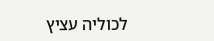לכוליה עציץ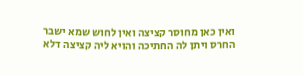ואין כאן מחוסר קציצה ואין לחוש שמא ישבר החרס ויתן לה החתיכה והויא ליה קציצה דלא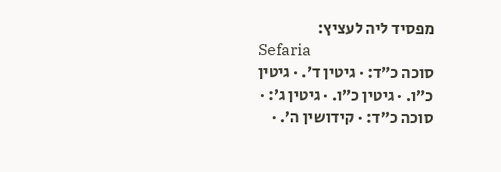מפסיד ליה לעציץ:
Sefaria
סוכה כ״ד: · גיטין ד׳. · גיטין כ״ו. · גיטין כ״ו. · גיטין ג׳: · סוכה כ״ד: · קידושין ה׳. ·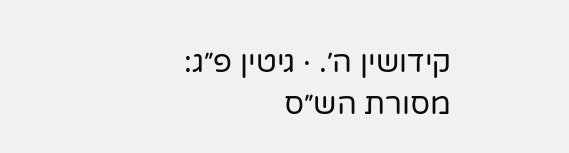קידושין ה׳. · גיטין פ״ג:
מסורת הש״ס